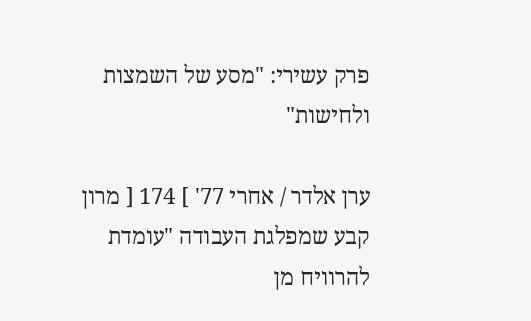פרק עשירי: "מסע של השמצות ולחישות"

ערן אלדר / אחרי 77' ] 174 [ מרון קבע שמפלגת העבודה "עומדת להרוויח מן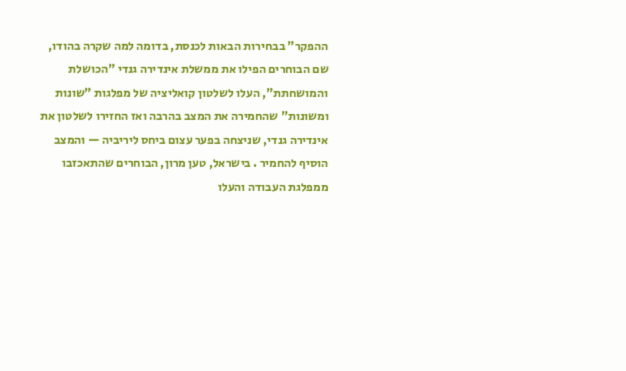ההפקר" בבחירות הבאות לכנסת, בדומה למה שקרה בהודו, שם הבוחרים הפילו את ממשלת אינדירה גנדי "הכושלת והמושחתת", העלו לשלטון קואליציה של מפלגות "שונות ומשונות" שהחמירה את המצב בהרבה ואז החזירו לשלטון את אינדירה גנדי, שניצחה בפער עצום ביחס ליריביה — והמצב הוסיף להחמיר . בישראל, טען מרון, הבוחרים שהתאכזבו ממפלגת העבודה והעלו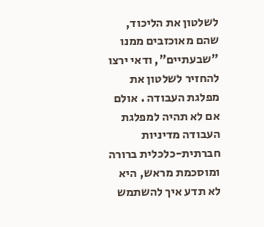לשלטון את הליכוד, שהם מאוכזבים ממנו "שבעתיים", ודאי ירצו להחזיר לשלטון את מפלגת העבודה . אולם אם לא תהיה למפלגת העבודה מדיניות חברתית-כלכלית ברורה ומוסכמת מראש, היא לא תדע איך להשתמש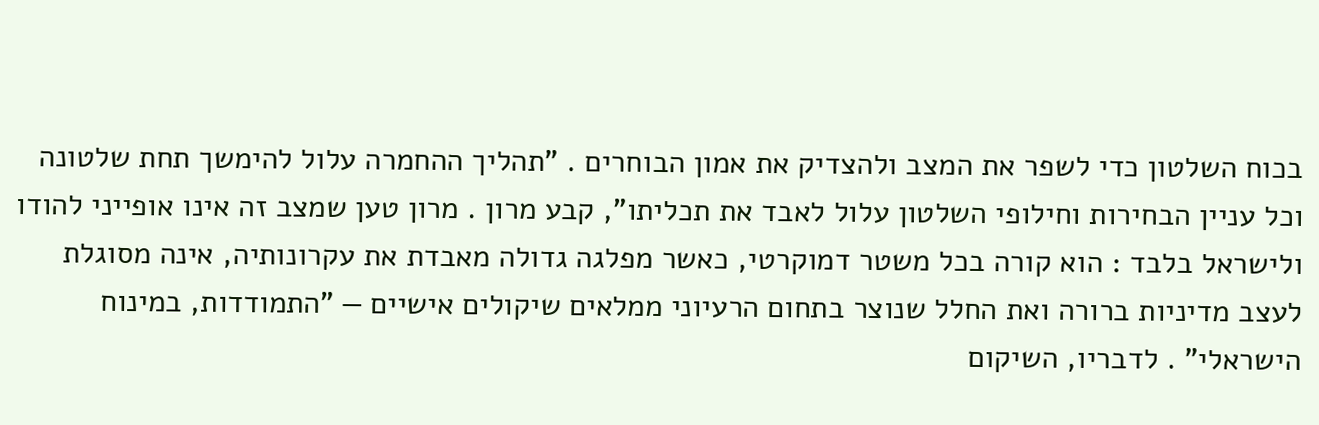בכוח השלטון כדי לשפר את המצב ולהצדיק את אמון הבוחרים . "תהליך ההחמרה עלול להימשך תחת שלטונה וכל עניין הבחירות וחילופי השלטון עלול לאבד את תכליתו", קבע מרון . מרון טען שמצב זה אינו אופייני להודו ולישראל בלבד : הוא קורה בכל משטר דמוקרטי, כאשר מפלגה גדולה מאבדת את עקרונותיה, אינה מסוגלת לעצב מדיניות ברורה ואת החלל שנוצר בתחום הרעיוני ממלאים שיקולים אישיים — "התמודדות, במינוח הישראלי" . לדבריו, השיקום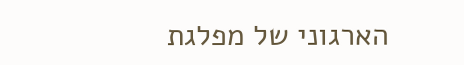הארגוני של מפלגת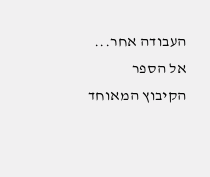העבודה אחר...  אל הספר
הקיבוץ המאוחד